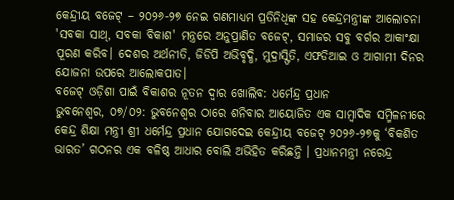କେନ୍ଦ୍ରୀୟ ବଜେଟ୍ – ୨୦୨୬-୨୭ ନେଇ ଗଣମାଧ୍ୟମ ପ୍ରତିନିଧିଙ୍କ ସହ କେନ୍ଦ୍ରମନ୍ତ୍ରୀଙ୍କ ଆଲୋଚନା
'ସବକା ସାଥ୍, ସବକା ବିକାଶ' ମନ୍ତ୍ରରେ ଅନୁପ୍ରାଣିତ ବଜେଟ୍, ସମାଜର ସବୁ ବର୍ଗର ଆକାଂକ୍ଷା ପୂରଣ କରିବ। ଦେଶର ଅର୍ଥନୀତି, ଜିଡିପି ଅଭିବୃଦ୍ଧି, ମୁଦ୍ରାସ୍ଫିତି, ଏଫଡିଆଇ ଓ ଆଗାମୀ ଦିନର ଯୋଜନା ଉପରେ ଆଲୋକପାତ।
ବଜେଟ୍ ଓଡ଼ିଶା ପାଇଁ ବିକାଶର ନୂତନ ଦ୍ୱାର ଖୋଲିବ: ଧର୍ମେନ୍ଦ୍ର ପ୍ରଧାନ
ଭୁବନେଶ୍ୱର, ୦୭/୦୨: ଭୁବନେଶ୍ୱର ଠାରେ ଶନିବାର ଆୟୋଜିତ ଏକ ସାମ୍ବାଦିକ ସମ୍ମିଳନୀରେ କେନ୍ଦ୍ର ଶିକ୍ଷା ମନ୍ତ୍ରୀ ଶ୍ରୀ ଧର୍ମେନ୍ଦ୍ର ପ୍ରଧାନ ଯୋଗଦେଇ କେନ୍ଦ୍ରୀୟ ବଜେଟ୍ ୨୦୨୬-୨୭କୁ ‘ବିକଶିତ ଭାରତ’ ଗଠନର ଏକ ବଳିଷ୍ଠ ଆଧାର ବୋଲି ଅଭିହିତ କରିଛନ୍ତି । ପ୍ରଧାନମନ୍ତ୍ରୀ ନରେନ୍ଦ୍ର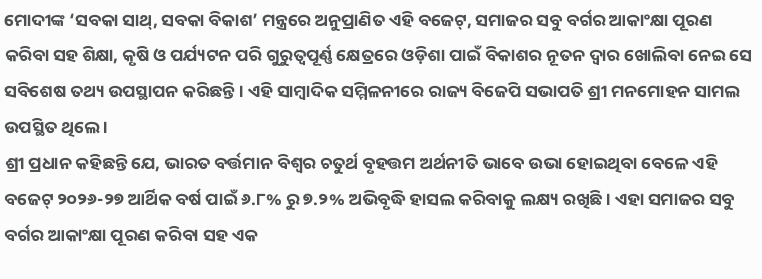ମୋଦୀଙ୍କ ‘ସବକା ସାଥ୍, ସବକା ବିକାଶ’ ମନ୍ତ୍ରରେ ଅନୁପ୍ରାଣିତ ଏହି ବଜେଟ୍, ସମାଜର ସବୁ ବର୍ଗର ଆକାଂକ୍ଷା ପୂରଣ କରିବା ସହ ଶିକ୍ଷା, କୃଷି ଓ ପର୍ଯ୍ୟଟନ ପରି ଗୁରୁତ୍ୱପୂର୍ଣ୍ଣ କ୍ଷେତ୍ରରେ ଓଡ଼ିଶା ପାଇଁ ବିକାଶର ନୂତନ ଦ୍ୱାର ଖୋଲିବା ନେଇ ସେ ସବିଶେଷ ତଥ୍ୟ ଉପସ୍ଥାପନ କରିଛନ୍ତି । ଏହି ସାମ୍ବାଦିକ ସମ୍ମିଳନୀରେ ରାଜ୍ୟ ବିଜେପି ସଭାପତି ଶ୍ରୀ ମନମୋହନ ସାମଲ ଉପସ୍ଥିତ ଥିଲେ ।
ଶ୍ରୀ ପ୍ରଧାନ କହିଛନ୍ତି ଯେ, ଭାରତ ବର୍ତ୍ତମାନ ବିଶ୍ୱର ଚତୁର୍ଥ ବୃହତ୍ତମ ଅର୍ଥନୀତି ଭାବେ ଉଭା ହୋଇଥିବା ବେଳେ ଏହି ବଜେଟ୍ ୨୦୨୬-୨୭ ଆର୍ଥିକ ବର୍ଷ ପାଇଁ ୬.୮% ରୁ ୭.୨% ଅଭିବୃଦ୍ଧି ହାସଲ କରିବାକୁ ଲକ୍ଷ୍ୟ ରଖିଛି । ଏହା ସମାଜର ସବୁ ବର୍ଗର ଆକାଂକ୍ଷା ପୂରଣ କରିବା ସହ ଏକ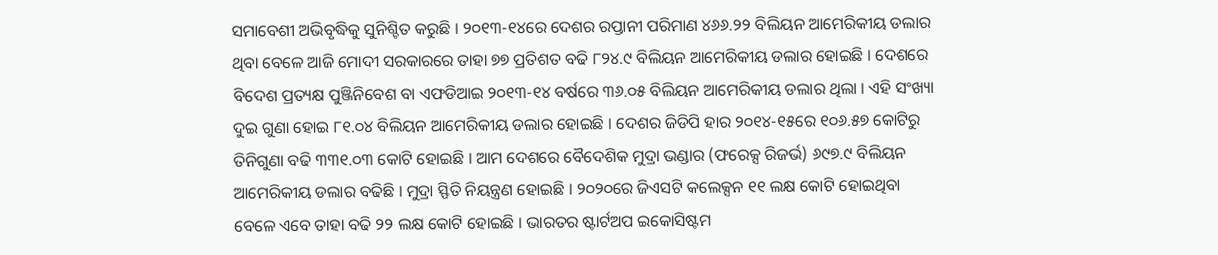ସମାବେଶୀ ଅଭିବୃଦ୍ଧିକୁ ସୁନିଶ୍ଚିତ କରୁଛି । ୨୦୧୩-୧୪ରେ ଦେଶର ରପ୍ତାନୀ ପରିମାଣ ୪୬୬.୨୨ ବିଲିୟନ ଆମେରିକୀୟ ଡଲାର ଥିବା ବେଳେ ଆଜି ମୋଦୀ ସରକାରରେ ତାହା ୭୭ ପ୍ରତିଶତ ବଢି ୮୨୪.୯ ବିଲିୟନ ଆମେରିକୀୟ ଡଲାର ହୋଇଛି । ଦେଶରେ ବିଦେଶ ପ୍ରତ୍ୟକ୍ଷ ପୁଞ୍ଜିନିବେଶ ବା ଏଫଡିଆଇ ୨୦୧୩-୧୪ ବର୍ଷରେ ୩୬.୦୫ ବିଲିୟନ ଆମେରିକୀୟ ଡଲାର ଥିଲା । ଏହି ସଂଖ୍ୟା ଦୁଇ ଗୁଣା ହୋଇ ୮୧.୦୪ ବିଲିୟନ ଆମେରିକୀୟ ଡଲାର ହୋଇଛି । ଦେଶର ଜିଡିପି ହାର ୨୦୧୪-୧୫ରେ ୧୦୬.୫୭ କୋଟିରୁ ତିନିଗୁଣା ବଢି ୩୩୧.୦୩ କୋଟି ହୋଇଛି । ଆମ ଦେଶରେ ବୈଦେଶିକ ମୁଦ୍ରା ଭଣ୍ଡାର (ଫରେକ୍ସ ରିଜର୍ଭ) ୬୯୭.୯ ବିଲିୟନ ଆମେରିକୀୟ ଡଲାର ବଢିଛି । ମୁଦ୍ରା ସ୍ଫିତି ନିୟନ୍ତ୍ରଣ ହୋଇଛି । ୨୦୨୦ରେ ଜିଏସଟି କଲେକ୍ସନ ୧୧ ଲକ୍ଷ କୋଟି ହୋଇଥିବା ବେଳେ ଏବେ ତାହା ବଢି ୨୨ ଲକ୍ଷ କୋଟି ହୋଇଛି । ଭାରତର ଷ୍ଟାର୍ଟଅପ ଇକୋସିଷ୍ଟମ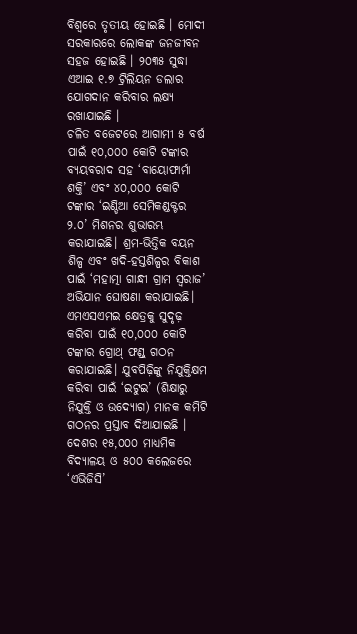ବିଶ୍ୱରେ ତୃତୀୟ ହୋଇଛି । ମୋଦୀ ସରକାରରେ ଲୋକଙ୍କ ଜନଜୀବନ ସହଜ ହୋଇଛି । ୨୦୩୫ ସୁଦ୍ଧା ଏଆଇ ୧.୭ ଟ୍ରିଲିୟନ ଡଲାର ଯୋଗଦାନ କରିବାର ଲକ୍ଷ୍ୟ ରଖାଯାଇଛି ।
ଚଳିତ ବଜେଟରେ ଆଗାମୀ ୫ ବର୍ଷ ପାଇଁ ୧୦,୦୦୦ କୋଟି ଟଙ୍କାର ବ୍ୟୟବରାଦ ସହ ‘ବାୟୋଫାର୍ମା ଶକ୍ତି’ ଏବଂ ୪୦,୦୦୦ କୋଟି ଟଙ୍କାର ‘ଇଣ୍ଡିଆ ସେମିକଣ୍ଡକ୍ଟର ୨.୦’ ମିଶନର ଶୁଭାରମ୍ଭ କରାଯାଇଛି। ଶ୍ରମ-ଭିତ୍ତିକ ବୟନ ଶିଳ୍ପ ଏବଂ ଖଦି-ହସ୍ତଶିଳ୍ପର ବିକାଶ ପାଇଁ ‘ମହାତ୍ମା ଗାନ୍ଧୀ ଗ୍ରାମ ସ୍ୱରାଜ’ ଅଭିଯାନ ଘୋଷଣା କରାଯାଇଛି। ଏମଏସଏମଇ କ୍ଷେତ୍ରକୁ ସୁଦୃଢ଼ କରିବା ପାଇଁ ୧୦,୦୦୦ କୋଟି ଟଙ୍କାର ଗ୍ରୋଥ୍ ଫଣ୍ଡ୍ ଗଠନ କରାଯାଇଛି। ଯୁବପିଢ଼ିଙ୍କୁ ନିଯୁକ୍ତିକ୍ଷମ କରିବା ପାଇଁ ‘ଇଟୁଇ’ (ଶିକ୍ଷାରୁ ନିଯୁକ୍ତି ଓ ଉଦ୍ୟୋଗ) ମାନକ କମିଟି ଗଠନର ପ୍ରସ୍ତାବ ଦିଆଯାଇଛି । ଦେଶର ୧୫,୦୦୦ ମାଧ୍ୟମିକ ବିଦ୍ୟାଳୟ ଓ ୫୦୦ କଲେଜରେ ‘ଏଭିଜିସି’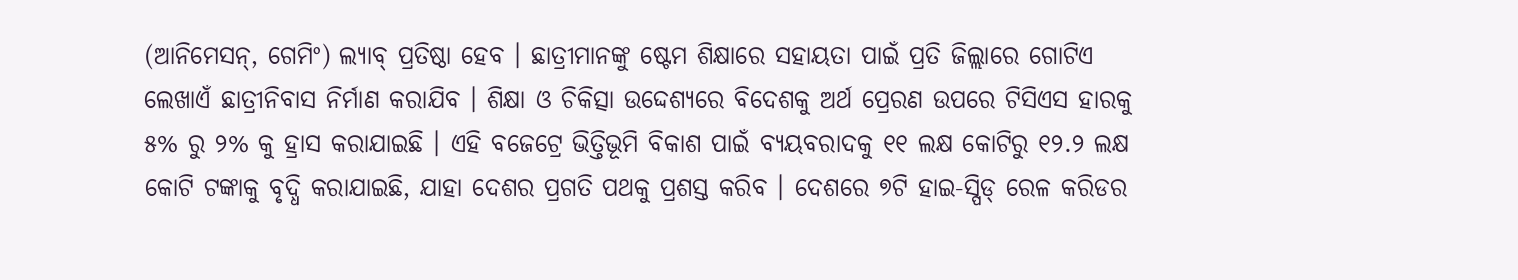(ଆନିମେସନ୍, ଗେମିଂ) ଲ୍ୟାବ୍ ପ୍ରତିଷ୍ଠା ହେବ । ଛାତ୍ରୀମାନଙ୍କୁ ଷ୍ଟେମ ଶିକ୍ଷାରେ ସହାୟତା ପାଇଁ ପ୍ରତି ଜିଲ୍ଲାରେ ଗୋଟିଏ ଲେଖାଏଁ ଛାତ୍ରୀନିବାସ ନିର୍ମାଣ କରାଯିବ । ଶିକ୍ଷା ଓ ଚିକିତ୍ସା ଉଦ୍ଦେଶ୍ୟରେ ବିଦେଶକୁ ଅର୍ଥ ପ୍ରେରଣ ଉପରେ ଟିସିଏସ ହାରକୁ ୫% ରୁ ୨% କୁ ହ୍ରାସ କରାଯାଇଛି । ଏହି ବଜେଟ୍ରେ ଭିତ୍ତିଭୂମି ବିକାଶ ପାଇଁ ବ୍ୟୟବରାଦକୁ ୧୧ ଲକ୍ଷ କୋଟିରୁ ୧୨.୨ ଲକ୍ଷ କୋଟି ଟଙ୍କାକୁ ବୃଦ୍ଧି କରାଯାଇଛି, ଯାହା ଦେଶର ପ୍ରଗତି ପଥକୁ ପ୍ରଶସ୍ତ କରିବ । ଦେଶରେ ୭ଟି ହାଇ-ସ୍ପିଡ୍ ରେଳ କରିଡର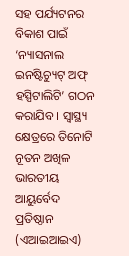ସହ ପର୍ଯ୍ୟଟନର ବିକାଶ ପାଇଁ ‘ନ୍ୟାସନାଲ ଇନଷ୍ଟିଚ୍ୟୁଟ୍ ଅଫ୍ ହସ୍ପିଟାଲିଟି’ ଗଠନ କରାଯିବ । ସ୍ୱାସ୍ଥ୍ୟ କ୍ଷେତ୍ରରେ ତିନୋଟି ନୂତନ ଅଖିଳ ଭାରତୀୟ ଆୟୁର୍ବେଦ ପ୍ରତିଷ୍ଠାନ (ଏଆଇଆଇଏ)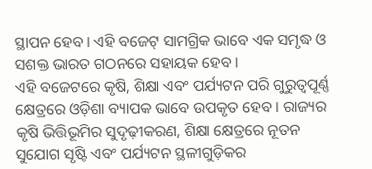ସ୍ଥାପନ ହେବ। ଏହି ବଜେଟ୍ ସାମଗ୍ରିକ ଭାବେ ଏକ ସମୃଦ୍ଧ ଓ ସଶକ୍ତ ଭାରତ ଗଠନରେ ସହାୟକ ହେବ ।
ଏହି ବଜେଟରେ କୃଷି, ଶିକ୍ଷା ଏବଂ ପର୍ଯ୍ୟଟନ ପରି ଗୁରୁତ୍ୱପୂର୍ଣ୍ଣ କ୍ଷେତ୍ରରେ ଓଡ଼ିଶା ବ୍ୟାପକ ଭାବେ ଉପକୃତ ହେବ । ରାଜ୍ୟର କୃଷି ଭିତ୍ତିଭୂମିର ସୁଦୃଢ଼ୀକରଣ, ଶିକ୍ଷା କ୍ଷେତ୍ରରେ ନୂତନ ସୁଯୋଗ ସୃଷ୍ଟି ଏବଂ ପର୍ଯ୍ୟଟନ ସ୍ଥଳୀଗୁଡ଼ିକର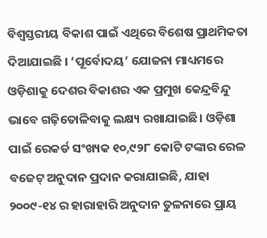ବିଶ୍ୱସ୍ତରୀୟ ବିକାଶ ପାଇଁ ଏଥିରେ ବିଶେଷ ପ୍ରାଥମିକତା ଦିଆଯାଇଛି । ‘ପୂର୍ବୋଦୟ’ ଯୋଜନା ମାଧ୍ୟମରେ ଓଡ଼ିଶାକୁ ଦେଶର ବିକାଶର ଏକ ପ୍ରମୁଖ କେନ୍ଦ୍ରବିନ୍ଦୁ ଭାବେ ଗଢ଼ିତୋଳିବାକୁ ଲକ୍ଷ୍ୟ ରଖାଯାଇଛି। ଓଡ଼ିଶା ପାଇଁ ରେକର୍ଡ ସଂଖ୍ୟକ ୧୦,୯୨୮ କୋଟି ଟଙ୍କାର ରେଳ ବଜେଟ୍ ଅନୁଦାନ ପ୍ରଦାନ କରାଯାଇଛି, ଯାହା ୨୦୦୯-୧୪ ର ହାରାହାରି ଅନୁଦାନ ତୁଳନାରେ ପ୍ରାୟ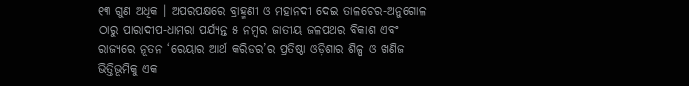୧୩ ଗୁଣ ଅଧିକ । ଅପରପକ୍ଷରେ ବ୍ରାହ୍ମଣୀ ଓ ମହାନଦୀ ଦେଇ ତାଳଚେର-ଅନୁଗୋଳ ଠାରୁ ପାରାଦୀପ-ଧାମରା ପର୍ଯ୍ୟନ୍ତ ୫ ନମ୍ବର ଜାତୀୟ ଜଳପଥର ବିକାଶ ଏବଂ ରାଜ୍ୟରେ ନୂତନ ‘ରେୟାର ଆର୍ଥ କରିଡର’ର ପ୍ରତିଷ୍ଠା ଓଡ଼ିଶାର ଶିଳ୍ପ ଓ ଖଣିଜ ଭିତ୍ତିଭୂମିକୁ ଏକ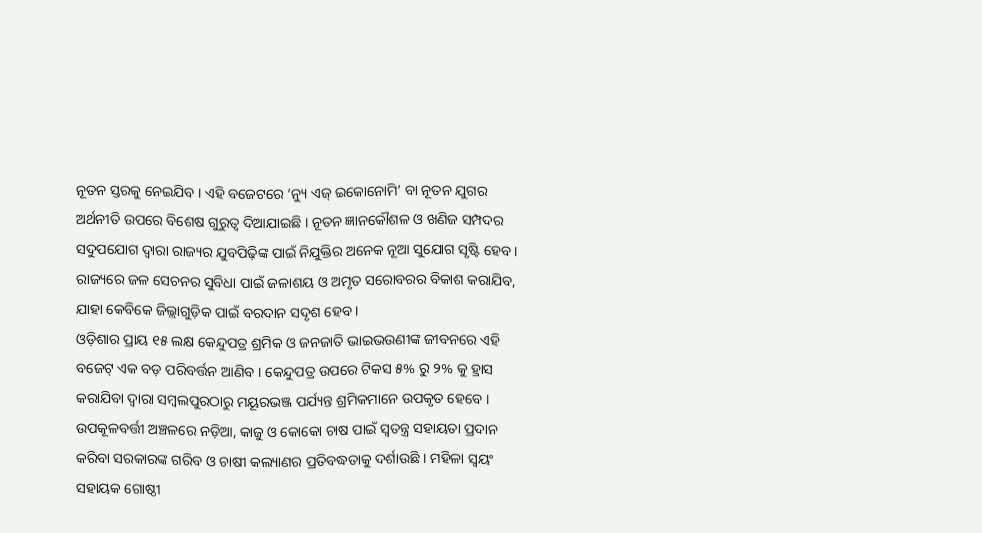ନୂତନ ସ୍ତରକୁ ନେଇଯିବ । ଏହି ବଜେଟରେ ‘ନ୍ୟୁ ଏଜ୍ ଇକୋନୋମି’ ବା ନୂତନ ଯୁଗର ଅର୍ଥନୀତି ଉପରେ ବିଶେଷ ଗୁରୁତ୍ୱ ଦିଆଯାଇଛି । ନୂତନ ଜ୍ଞାନକୌଶଳ ଓ ଖଣିଜ ସମ୍ପଦର ସଦୁପଯୋଗ ଦ୍ୱାରା ରାଜ୍ୟର ଯୁବପିଢ଼ିଙ୍କ ପାଇଁ ନିଯୁକ୍ତିର ଅନେକ ନୂଆ ସୁଯୋଗ ସୃଷ୍ଟି ହେବ । ରାଜ୍ୟରେ ଜଳ ସେଚନର ସୁବିଧା ପାଇଁ ଜଳାଶୟ ଓ ଅମୃତ ସରୋବରର ବିକାଶ କରାଯିବ, ଯାହା କେବିକେ ଜିଲ୍ଲାଗୁଡ଼ିକ ପାଇଁ ବରଦାନ ସଦୃଶ ହେବ ।
ଓଡ଼ିଶାର ପ୍ରାୟ ୧୫ ଲକ୍ଷ କେନ୍ଦୁପତ୍ର ଶ୍ରମିକ ଓ ଜନଜାତି ଭାଇଭଉଣୀଙ୍କ ଜୀବନରେ ଏହି ବଜେଟ୍ ଏକ ବଡ଼ ପରିବର୍ତ୍ତନ ଆଣିବ । କେନ୍ଦୁପତ୍ର ଉପରେ ଟିକସ ୫% ରୁ ୨% କୁ ହ୍ରାସ କରାଯିବା ଦ୍ୱାରା ସମ୍ବଲପୁରଠାରୁ ମୟୂରଭଞ୍ଜ ପର୍ଯ୍ୟନ୍ତ ଶ୍ରମିକମାନେ ଉପକୃତ ହେବେ । ଉପକୂଳବର୍ତ୍ତୀ ଅଞ୍ଚଳରେ ନଡ଼ିଆ, କାଜୁ ଓ କୋକୋ ଚାଷ ପାଇଁ ସ୍ୱତନ୍ତ୍ର ସହାୟତା ପ୍ରଦାନ କରିବା ସରକାରଙ୍କ ଗରିବ ଓ ଚାଷୀ କଲ୍ୟାଣର ପ୍ରତିବଦ୍ଧତାକୁ ଦର୍ଶାଉଛି । ମହିଳା ସ୍ୱୟଂ ସହାୟକ ଗୋଷ୍ଠୀ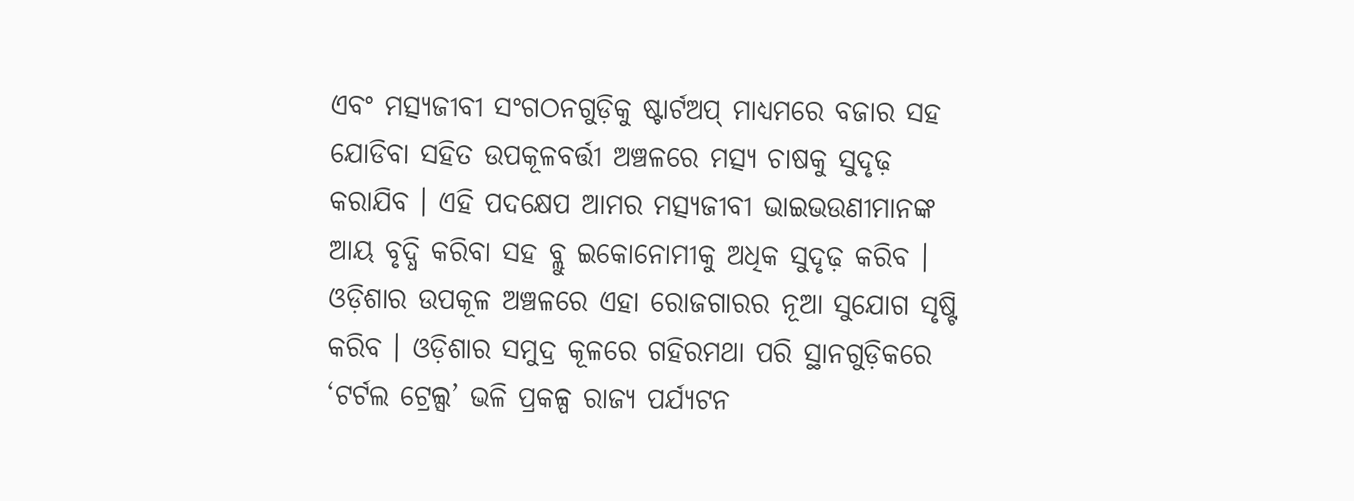ଏବଂ ମତ୍ସ୍ୟଜୀବୀ ସଂଗଠନଗୁଡ଼ିକୁ ଷ୍ଟାର୍ଟଅପ୍ ମାଧ୍ୟମରେ ବଜାର ସହ ଯୋଡିବା ସହିତ ଉପକୂଳବର୍ତ୍ତୀ ଅଞ୍ଚଳରେ ମତ୍ସ୍ୟ ଚାଷକୁ ସୁଦୃଢ଼ କରାଯିବ । ଏହି ପଦକ୍ଷେପ ଆମର ମତ୍ସ୍ୟଜୀବୀ ଭାଇଭଉଣୀମାନଙ୍କ ଆୟ ବୃଦ୍ଧି କରିବା ସହ ବ୍ଲୁ ଇକୋନୋମୀକୁ ଅଧିକ ସୁଦୃଢ଼ କରିବ । ଓଡ଼ିଶାର ଉପକୂଳ ଅଞ୍ଚଳରେ ଏହା ରୋଜଗାରର ନୂଆ ସୁଯୋଗ ସୃଷ୍ଟି କରିବ । ଓଡ଼ିଶାର ସମୁଦ୍ର କୂଳରେ ଗହିରମଥା ପରି ସ୍ଥାନଗୁଡ଼ିକରେ ‘ଟର୍ଟଲ ଟ୍ରେଲ୍ସ’ ଭଳି ପ୍ରକଳ୍ପ ରାଜ୍ୟ ପର୍ଯ୍ୟଟନ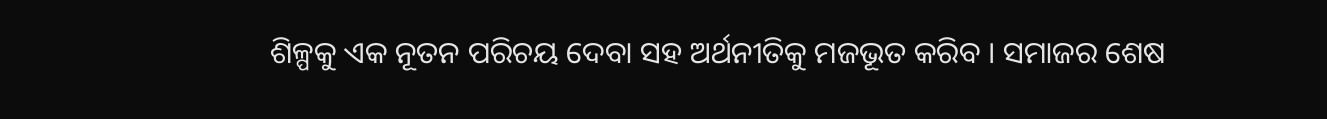ଶିଳ୍ପକୁ ଏକ ନୂତନ ପରିଚୟ ଦେବା ସହ ଅର୍ଥନୀତିକୁ ମଜଭୂତ କରିବ । ସମାଜର ଶେଷ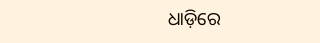ଧାଡ଼ିରେ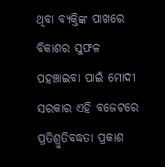ଥିବା ବ୍ୟକ୍ତିଙ୍କ ପାଖରେ ବିକାଶର ସୁଫଳ ପହଞ୍ଚାଇବା ପାଇଁ ମୋଦୀ ସରକାର ଏହି ବଜେଟରେ ପ୍ରତିଶ୍ରୁତିବଦ୍ଧତା ପ୍ରକାଶ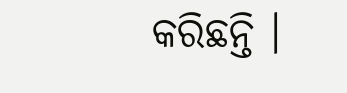କରିଛନ୍ତି ।